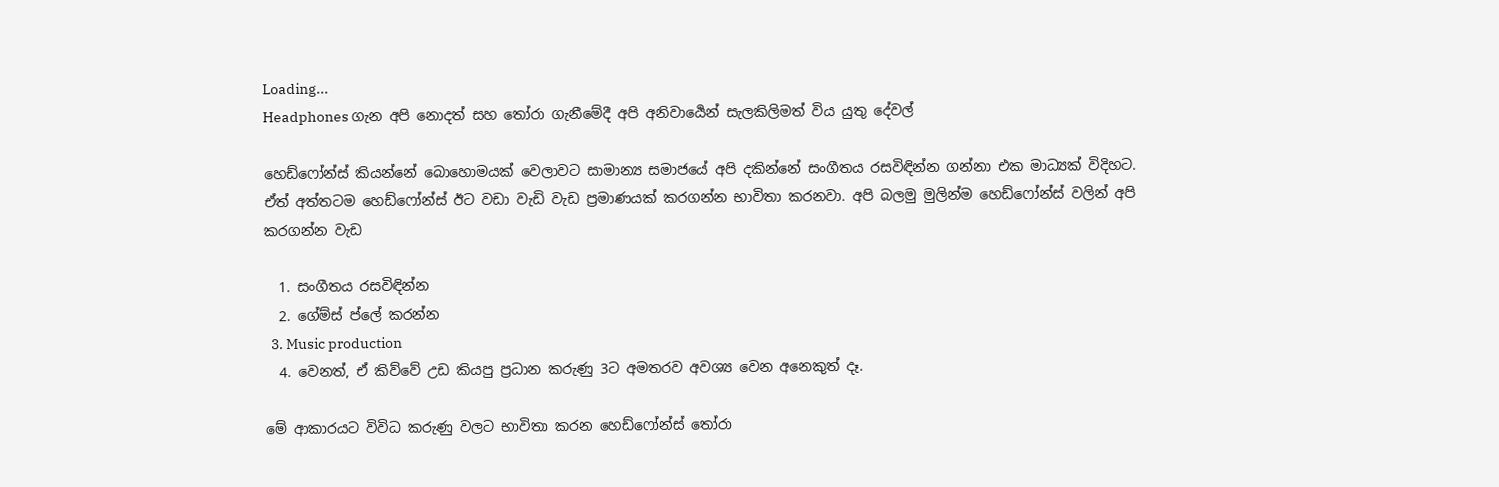Loading...
Headphones ගැන අපි නොදත් සහ තෝරා ගැනීමේදී අපි අනිවාර්‍යෙන් සැලකිලිමත් විය යුතු දේවල්

හෙඩ්ෆෝන්ස් කියන්නේ බොහොමයක් වෙලාවට සාමාන්‍ය සමාජයේ අපි දකින්නේ සංගීතය රසවිඳින්න ගන්නා එක මාධ්‍යක් විදිහට. ඒත් අත්තටම හෙඩ්ෆෝන්ස් ඊට වඩා වැඩි වැඩ ප්‍රමාණයක් කරගන්න භාවිතා කරනවා. අපි බලමු මුලින්ම හෙඩ්ෆෝන්ස් වලින් අපි කරගන්න වැඩ

  1. සංගීතය රසවිඳින්න
  2. ගේම්ස් ප්ලේ කරන්න
  3. Music production
  4. වෙනත්, ඒ කිව්වේ උඩ කියපු ප්‍රධාන කරුණු 3ට අමතරව අවශ්‍ය වෙන අනෙකුත් දෑ.

මේ ආකාරයට විවිධ කරුණු වලට භාවිතා කරන හෙඩ්ෆෝන්ස් තෝරා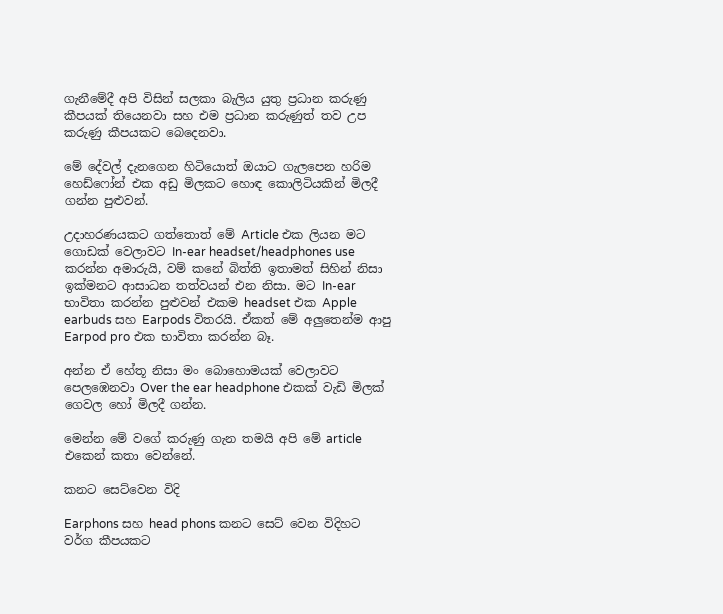ගැනීමේදී අපි විසින් සලකා බැලිය යුතු ප්‍රධාන කරුණු කීපයක් තියෙනවා සහ එම ප්‍රධාන කරුණුත් තව උප කරුණු කීපයකට බෙදෙනවා.

මේ දේවල් දැනගෙන හිටියොත් ඔයාට ගැලපෙන හරිම හෙඩ්ෆෝන් එක අඩු මිලකට හොඳ කොලිටියකින් මිලදී ගන්න පුළුවන්.

උදාහරණයකට ගත්තොත් මේ Article එක ලියන මට ගොඩක් වෙලාවට In-ear headset/headphones use කරන්න අමාරුයි, වම් කනේ බිත්ති ඉතාමත් සිහින් නිසා ඉක්මනට ආසාධන තත්වයන් එන නිසා. මට In-ear භාවිතා කරන්න පුළුවන් එකම headset එක Apple earbuds සහ Earpods විතරයි. ඒකත් මේ අලුතෙන්ම ආපු Earpod pro එක භාවිතා කරන්න බෑ.

අන්න ඒ හේතූ නිසා මං බොහොමයක් වෙලාවට පෙලඹෙනවා Over the ear headphone එකක් වැඩි මිලක් ගෙවල හෝ මිලදී ගන්න.

මෙන්න මේ වගේ කරුණු ගැන තමයි අපි මේ article එකෙන් කතා වෙන්නේ.

කනට සෙට්වෙන විදි

Earphons සහ head phons කනට සෙට් වෙන විදිහට වර්ග කීපයකට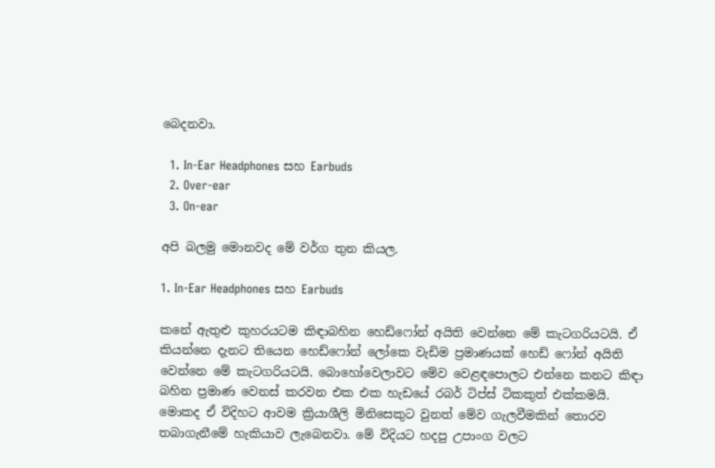බෙදනවා.

  1. In-Ear Headphones සහ Earbuds
  2. Over-ear
  3. On-ear

අපි බලමු මොනවද මේ වර්ග තුන කියල.

1. In-Ear Headphones සහ Earbuds

කනේ ඇතුළු කුහරයටම කිඳාබහින හෙඩ්ෆෝන් අයිති වෙන්නෙ මේ කැටගරියටයි. ඒ කියන්නෙ දැනට තියෙන හෙඩ්ෆෝන් ලෝකෙ වැඩිම ප්‍රමාණයක් හෙඩ් ෆෝන් අයිති වෙන්නෙ මේ කැටගරියටයි. බොහෝවෙලාවට මේව වෙළඳපොලට එන්නෙ කනට කිඳා බහින ප්‍රමාණ වෙනස් කරවන එක එක හැඩයේ රබර් ටිප්ස් ටිකකුත් එක්කමයි. මොකද ඒ විදිහට ආවම ක්‍රියාශීලි මිනිසෙකුට වුනත් මේව ගැලවීමකින් තොරව තබාගැනීමේ හැකියාව ලැබෙනවා. මේ විදියට හදපු උපාංග වලට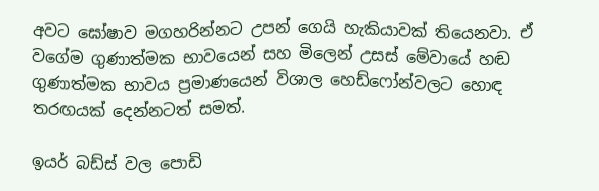අවට ඝෝෂාව මගහරින්නට උපන් ගෙයි හැකියාවක් තියෙනවා. ඒ වගේම ගුණාත්මක භාවයෙන් සහ මිලෙන් උසස් මේවායේ හඬ ගුණාත්මක භාවය ප්‍රමාණයෙන් විශාල හෙඩ්ෆෝන්වලට හොඳ තරඟයක් දෙන්නටත් සමත්.

ඉයර් බඩ්ස් වල පොඩි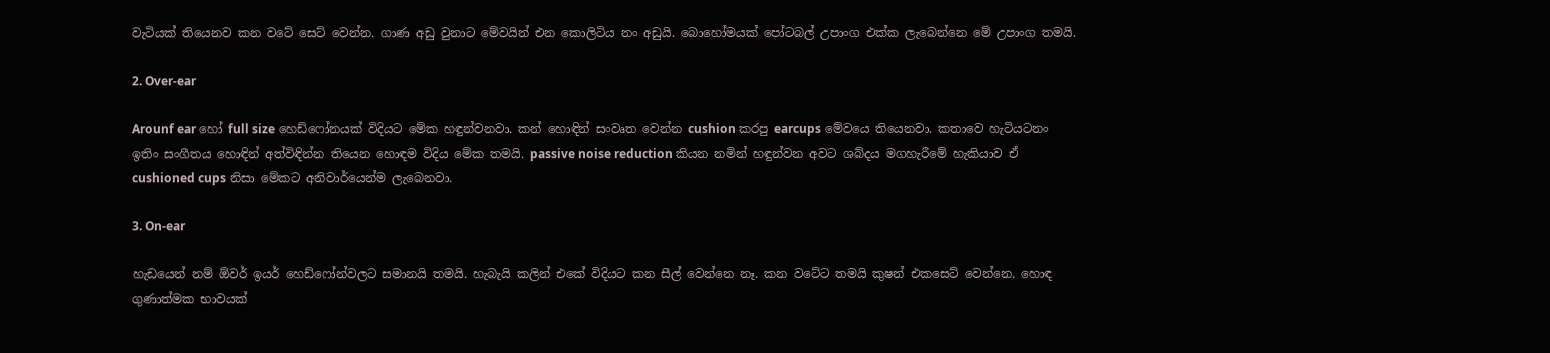වැටියක් තියෙනව කන වටේ සෙට් වෙන්න. ගාණ අඩු වුනාට මේවයින් එන කොලිටිය නං අඩුයි. බොහෝමයක් පෝටබල් උපාංග එක්ක ලැබෙන්නෙ මේ උපාංග තමයි.

2. Over-ear

Arounf ear හෝ full size හෙඩ්ෆෝනයක් විදියට මේක හඳුන්වනවා. කන් හොඳින් සංවෘත වෙන්න cushion කරපු earcups මේවයෙ තියෙනවා. කතාවෙ හැටියටනං ඉතිං සංගීතය හොඳින් අත්විඳින්න තියෙන හොඳම විදිය මේක තමයි. passive noise reduction කියන නමින් හඳුන්වන අවට ශබ්දය මගහැරීමේ හැකියාව ඒ cushioned cups නිසා මේකට අනිවාර්යෙන්ම ලැබෙනවා.

3. On-ear

හැඩයෙන් නම් ඕවර් ඉයර් හෙඩ්ෆෝන්වලට සමානයි තමයි. හැබැයි කලින් එකේ විදියට කන සීල් වෙන්නෙ නෑ. කන වටේට තමයි කුෂන් එකසෙට් වෙන්නෙ. හොඳ ගුණාත්මක භාවයක්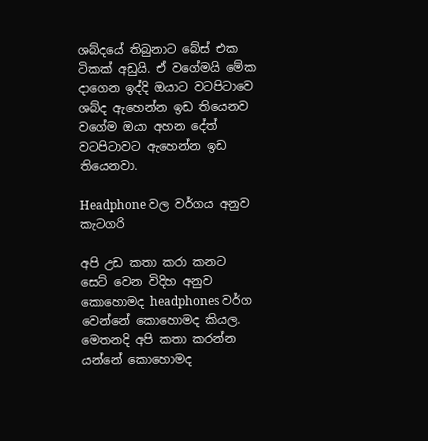ශබ්දයේ තිබුනාට බේස් එක ටිකක් අඩුයි. ඒ වගේමයි මේක දාගෙන ඉද්දි ඔයාට වටපිටාවෙ ශබ්ද ඇහෙන්න ඉඩ තියෙනව වගේම ඔයා අහන දේත් වටපිටාවට ඇහෙන්න ඉඩ තියෙනවා.

Headphone වල වර්ගය අනුව කැටගරි

අපි උඩ කතා කරා කනට සෙට් වෙන විදිහ අනුව කොහොමද headphones වර්ග වෙන්නේ කොහොමද කියල. මෙතනදි අපි කතා කරන්න යන්නේ කොහොමද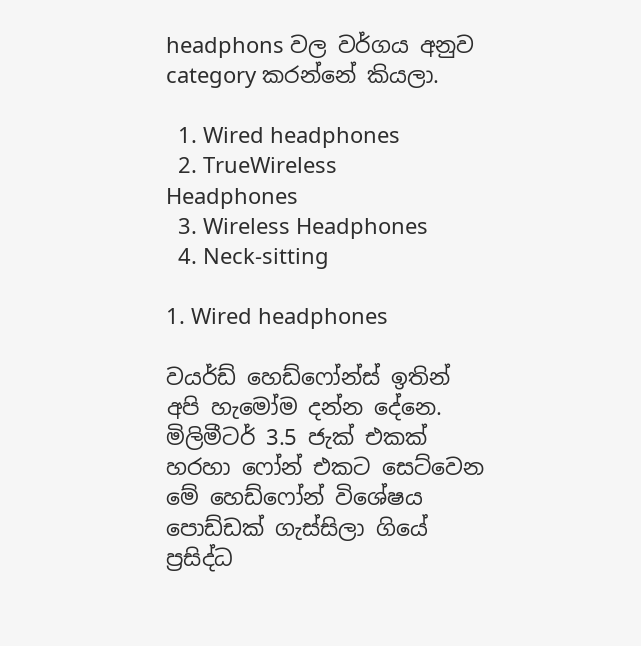headphons වල වර්ගය අනුව category කරන්නේ කියලා.

  1. Wired headphones
  2. TrueWireless Headphones
  3. Wireless Headphones
  4. Neck-sitting

1. Wired headphones

වයර්ඩ් හෙඩ්ෆෝන්ස් ඉතින් අපි හැමෝම දන්න දේනෙ. මිලිමීටර් 3.5 ජැක් එකක් හරහා ෆෝන් එකට සෙට්වෙන මේ හෙඩ්ෆෝන් විශේෂය පොඩ්ඩක් ගැස්සිලා ගියේ ප්‍රසිද්ධ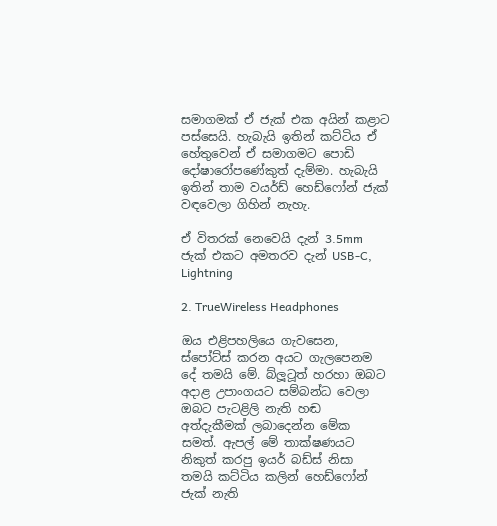සමාගමක් ඒ ජැක් එක අයින් කළාට පස්සෙයි. හැබැයි ඉතින් කට්ටිය ඒ හේතුවෙන් ඒ සමාගමට පොඩි දෝෂාරෝපණේකුත් දැම්මා. හැබැයි ඉතින් තාම වයර්ඩ් හෙඩ්ෆෝන් ජැක් වඳවෙලා ගිහින් නැහැ.

ඒ විතරක් නෙවෙයි දැන් 3.5mm ජැක් එකට අමතරව දැන් USB-C, Lightning

2. TrueWireless Headphones

ඔය එළිපහලියෙ ගැවසෙන, ස්පෝට්ස් කරන අයට ගැලපෙනම දේ තමයි මේ. බ්ලූටූත් හරහා ඔබට අදාළ උපාංගයට සම්බන්ධ වෙලා ඔබට පැටළිලි නැති හඬ අත්දැකීමක් ලබාදෙන්න මේක සමත්. ඇපල් මේ තාක්ෂණයට නිකුත් කරපු ඉයර් බඩ්ස් නිසා තමයි කට්ටිය කලින් හෙඩ්ෆෝන් ජැක් නැති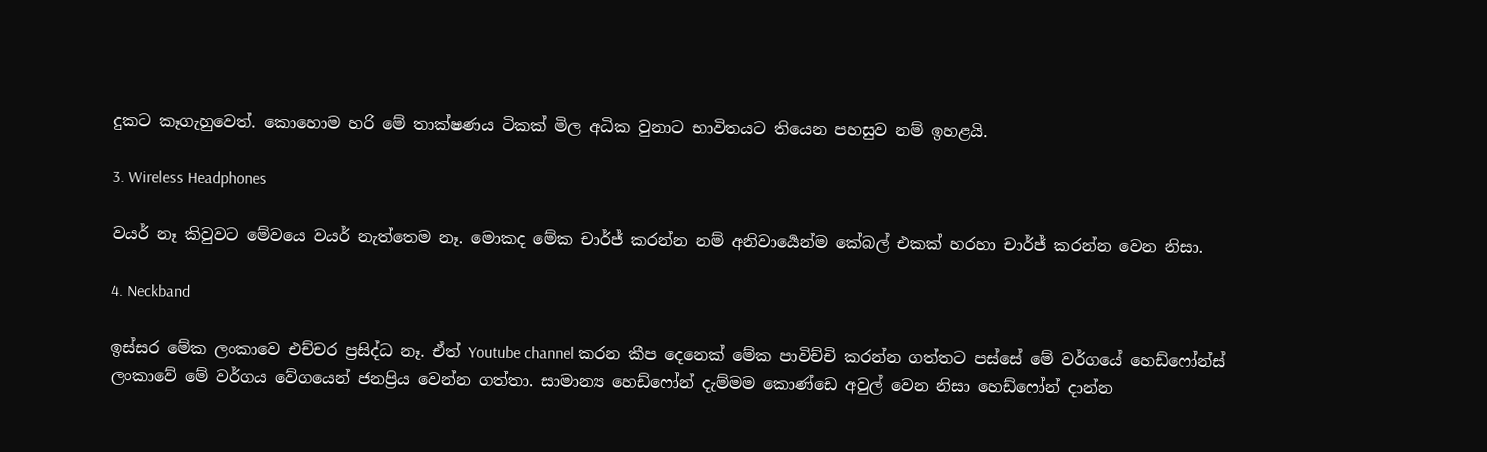දුකට කෑගැහුවෙත්. කොහොම හරි මේ තාක්ෂණය ටිකක් මිල අධික වුනාට භාවිතයට තියෙන පහසුව නම් ඉහළයි.

3. Wireless Headphones

වයර් නෑ කිවුවට මේවයෙ වයර් නැත්තෙම නෑ. මොකද මේක චාර්ජ් කරන්න නම් අනිවාර්‍යෙන්ම කේබල් එකක් හරහා චාර්ජ් කරන්න වෙන නිසා.

4. Neckband

ඉස්සර මේක ලංකාවෙ එච්චර ප්‍රසිද්ධ නෑ. ඒත් Youtube channel කරන කීප දෙනෙක් මේක පාවිච්චි කරන්න ගත්තට පස්සේ මේ වර්ගයේ හෙඩ්ෆෝන්ස් ලංකාවේ මේ වර්ගය වේගයෙන් ජනප්‍රිය වෙන්න ගත්තා. සාමාන්‍ය හෙඩ්ෆෝන් දැම්මම කොණ්ඩෙ අවුල් වෙන නිසා හෙඩ්ෆෝන් දාන්න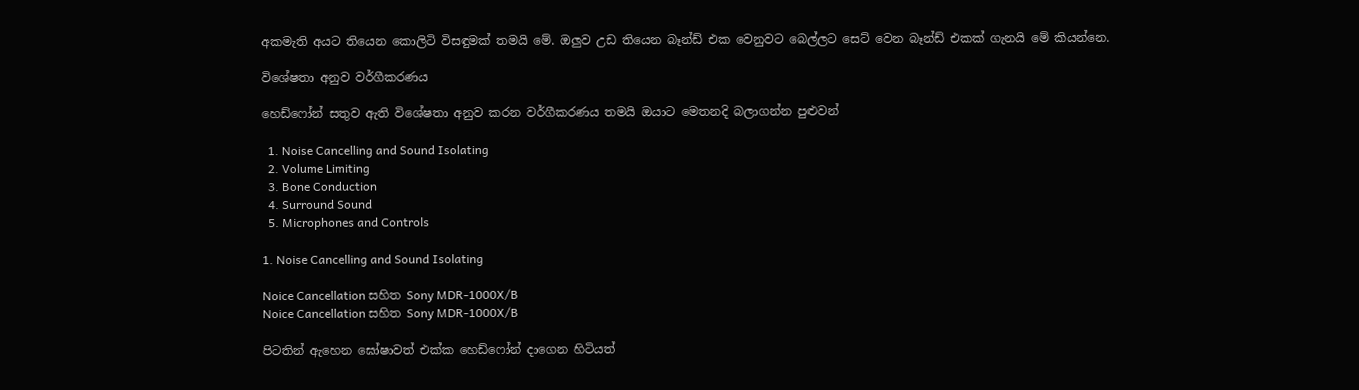අකමැති අයට තියෙන කොලිටි විසඳුමක් තමයි මේ. ඔලුව උඩ තියෙන බෑන්ඩ් එක වෙනුවට බෙල්ලට සෙට් වෙන බෑන්ඩ් එකක් ගැනයි මේ කියන්නෙ.

විශේෂතා අනුව වර්ගීකරණය

හෙඩ්ෆෝන් සතුව ඇති විශේෂතා අනුව කරන වර්ගීකරණය තමයි ඔයාට මෙතනදි බලාගන්න පුළුවන්

  1. Noise Cancelling and Sound Isolating
  2. Volume Limiting
  3. Bone Conduction
  4. Surround Sound
  5. Microphones and Controls

1. Noise Cancelling and Sound Isolating

Noice Cancellation සහිත Sony MDR-1000X/B
Noice Cancellation සහිත Sony MDR-1000X/B

පිටතින් ඇහෙන ඝෝෂාවත් එක්ක හෙඩ්ෆෝන් දාගෙන හිටියත්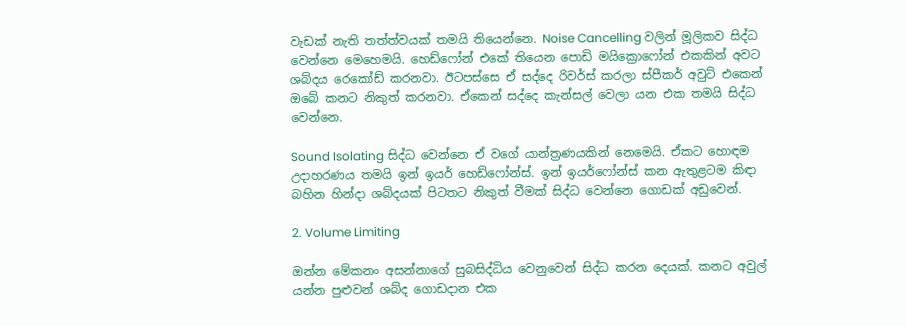වැඩක් නැති තත්ත්වයක් තමයි තියෙන්නෙ. Noise Cancelling වලින් මූලිකව සිද්ධ වෙන්නෙ මෙහෙමයි. හෙඩ්ෆෝන් එකේ තියෙන පොඩි මයික්‍රොෆෝන් එකකින් අවට ශබ්දය රෙකෝඩ් කරනවා. ඊටපස්සෙ ඒ සද්දෙ රිවර්ස් කරලා ස්පීකර් අවුට් එකෙන් ඔබේ කනට නිකුත් කරනවා. ඒකෙන් සද්දෙ කැන්සල් වෙලා යන එක තමයි සිද්ධ වෙන්නෙ.

Sound Isolating සිද්ධ වෙන්නෙ ඒ වගේ යාන්ත්‍රණයකින් නෙමෙයි. ඒකට හොඳම උදාහරණය තමයි ඉන් ඉයර් හෙඩ්ෆෝන්ස්. ඉන් ඉයර්ෆෝන්ස් කන ඇතුළටම කිඳා බහින හින්දා ශබ්දයක් පිටතට නිකුත් වීමක් සිද්ධ වෙන්නෙ ගොඩක් අඩුවෙන්.

2. Volume Limiting

ඔන්න මේකනං අසන්නාගේ සුබසිද්ධිය වෙනුවෙන් සිද්ධ කරන දෙයක්. කනට අවුල් යන්න පුළුවන් ශබ්ද ගොඩදාන එක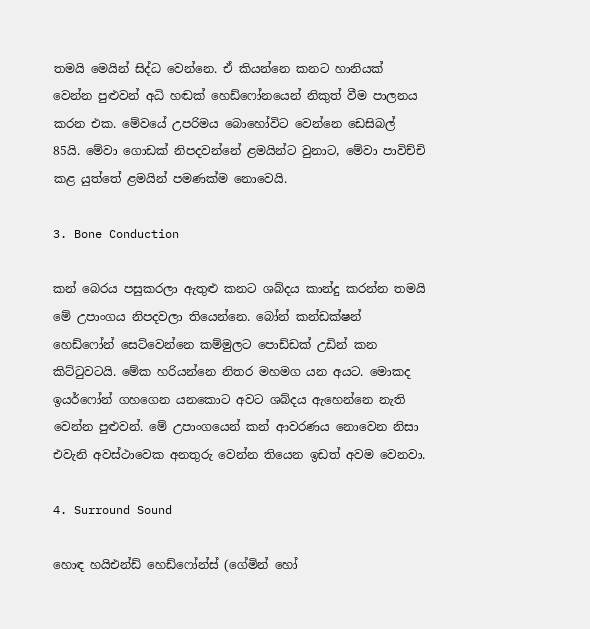තමයි මෙයින් සිද්ධ වෙන්නෙ. ඒ කියන්නෙ කනට හානියක් වෙන්න පුළුවන් අධි හඬක් හෙඩ්ෆෝනයෙන් නිකුත් වීම පාලනය කරන එක. මේවයේ උපරිමය බොහෝවිට වෙන්නෙ ඩෙසිබල් 85යි. මේවා ගොඩක් නිපදවන්නේ ළමයින්ට වුනාට, මේවා පාවිච්චි කළ යුත්තේ ළමයින් පමණක්ම නොවෙයි.

3. Bone Conduction

කන් බෙරය පසුකරලා ඇතුළු කනට ශබ්දය කාන්දු කරන්න තමයි මේ උපාංගය නිපදවලා තියෙන්නෙ. බෝන් කන්ඩක්ෂන් හෙඩ්ෆෝන් සෙට්වෙන්නෙ කම්මුලට පොඩ්ඩක් උඩින් කන කිට්ටුවටයි. මේක හරියන්නෙ නිතර මහමග යන අයට. මොකද ඉයර්ෆෝන් ගහගෙන යනකොට අවට ශබ්දය ඇහෙන්නෙ නැති වෙන්න පුළුවන්. මේ උපාංගයෙන් කන් ආවරණය නොවෙන නිසා එවැනි අවස්ථාවෙක අනතුරු වෙන්න තියෙන ඉඩත් අවම වෙනවා.

4. Surround Sound

හොඳ හයිඑන්ඩ් හෙඩ්ෆෝන්ස් (ගේමින් හෝ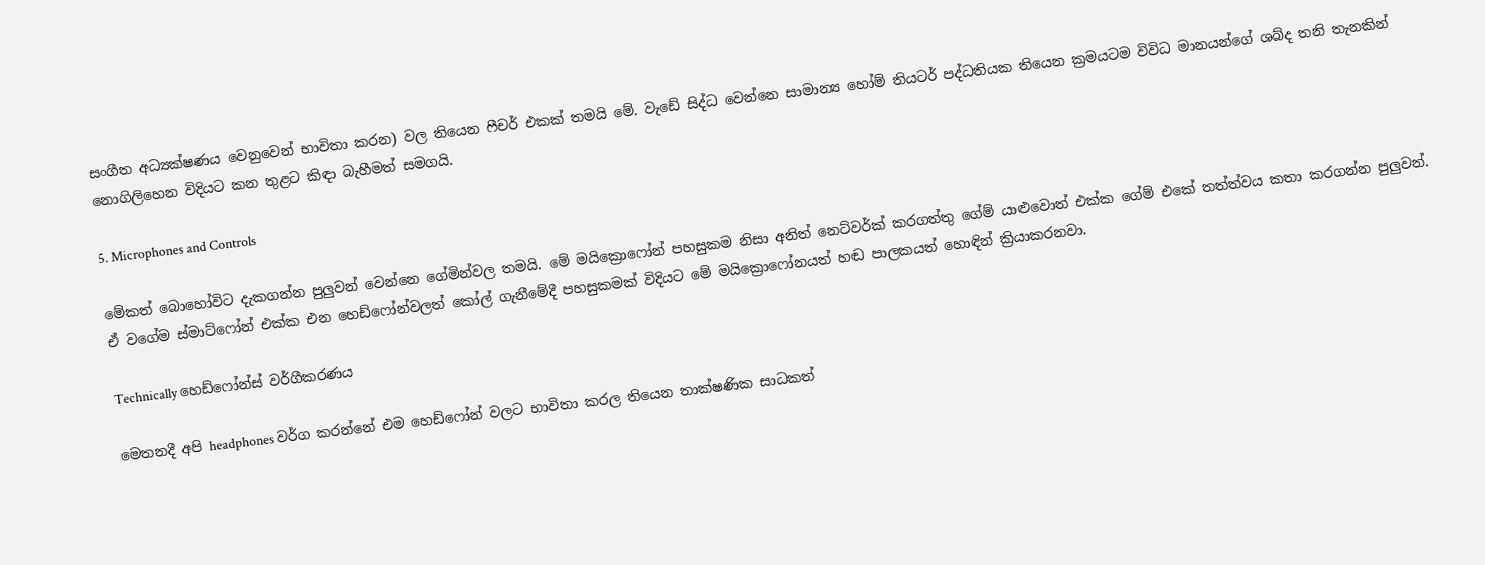සංගීත අධ්‍යක්ෂණය වෙනුවෙන් භාවිතා කරන) වල තියෙන ෆීචර් එකක් තමයි මේ. වැඩේ සිද්ධ වෙන්නෙ සාමාන්‍ය හෝම් තියටර් පද්ධතියක තියෙන ක්‍රමයටම විවිධ මානයන්ගේ ශබ්ද තනි තැනකින් නොගිලිහෙන විදියට කන තුළට කිඳා බැහීමත් සමගයි.

5. Microphones and Controls

මේකත් බොහෝවිට දැකගන්න පුලුවන් වෙන්නෙ ගේමින්වල තමයි. මේ මයික්‍රොෆෝන් පහසුකම නිසා අනිත් නෙට්වර්ක් කරගත්තු ගේම් යාළුවොත් එක්ක ගේම් එකේ තත්ත්වය කතා කරගන්න පුලුවන්. ඒ වගේම ස්මාට්ෆෝන් එක්ක එන හෙඩ්ෆෝන්වලත් කෝල් ගැනීමේදී පහසුකමක් විදියට මේ මයික්‍රොෆෝනයත් හඬ පාලකයත් හොඳින් ක්‍රියාකරනවා.

Technically හෙඩ්ෆෝන්ස් වර්ගීකරණය

මෙතනදී අපි headphones වර්ග කරන්නේ එම හෙඩ්ෆෝන් වලට භාවිතා කරල තියෙන තාක්ෂණික සාධකත්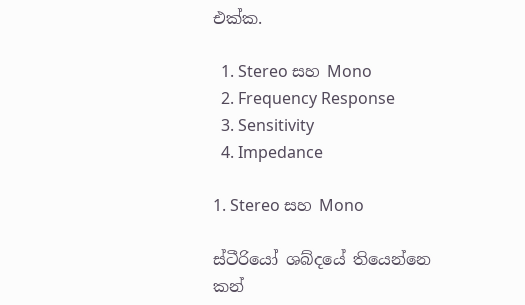එක්ක.

  1. Stereo සහ Mono
  2. Frequency Response
  3. Sensitivity
  4. Impedance

1. Stereo සහ Mono

ස්ටීරියෝ ශබ්දයේ තියෙන්නෙ කන්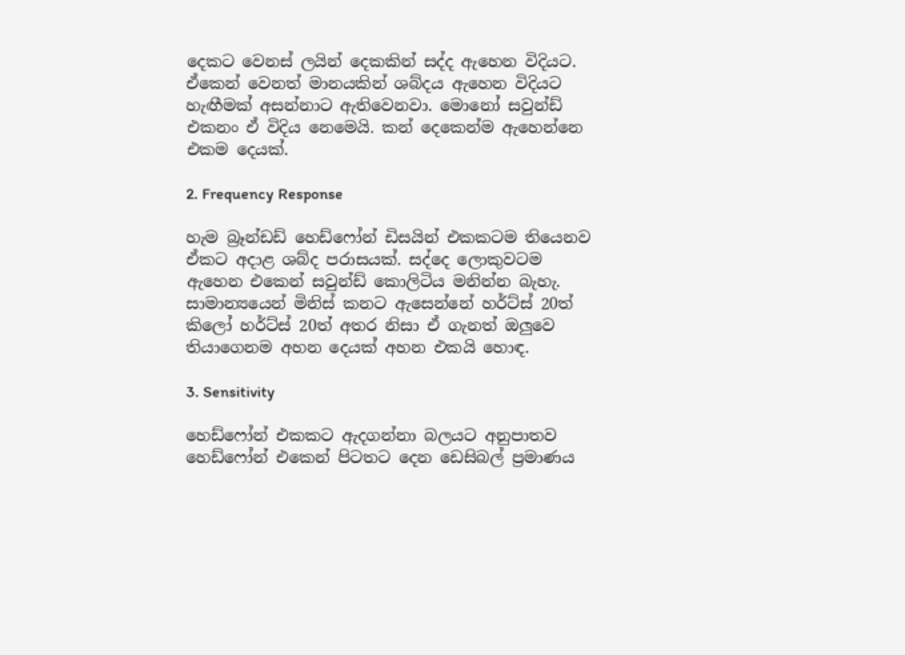දෙකට වෙනස් ලයින් දෙකකින් සද්ද ඇහෙන විදියට. ඒකෙන් වෙනත් මානයකින් ශබ්දය ඇහෙන විදියට හැඟීමක් අසන්නාට ඇතිවෙනවා. මොනෝ සවුන්ඩ් එකනං ඒ විදිය නෙමෙයි. කන් දෙකෙන්ම ඇහෙන්නෙ එකම දෙයක්.

2. Frequency Response

හැම බ්‍රෑන්ඩඩ් හෙඩ්ෆෝන් ඩිසයින් එකකටම තියෙනව ඒකට අදාළ ශබ්ද පරාසයක්. සද්දෙ ලොකුවටම ඇහෙන එකෙන් සවුන්ඩ් කොලිටිය මනින්න බැහැ. සාමාන්‍යයෙන් මිනිස් කනට ඇසෙන්නේ හර්ට්ස් 20ත් කිලෝ හර්ට්ස් 20ත් අතර නිසා ඒ ගැනත් ඔලුවෙ තියාගෙනම අහන දෙයක් අහන එකයි හොඳ.

3. Sensitivity

හෙඩ්ෆෝන් එකකට ඇදගන්නා බලයට අනුපාතව හෙඩ්ෆෝන් එකෙන් පිටතට දෙන ඩෙසිබල් ප්‍රමාණය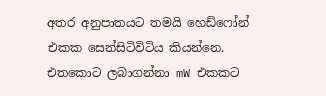අතර අනුපාතයට තමයි හෙඩ්ෆෝන් එකක සෙන්සිටිවිටිය කියන්නෙ. එතකොට ලබාගන්නා mW එකකට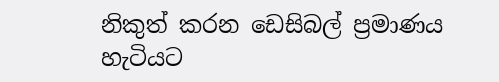නිකුත් කරන ඩෙසිබල් ප්‍රමාණය හැටියට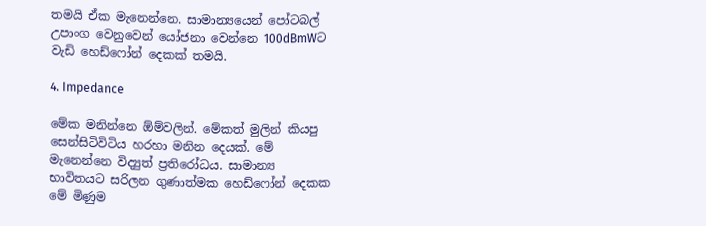තමයි ඒක මැනෙන්නෙ. සාමාන්‍යයෙන් පෝටබල් උපාංග වෙනුවෙන් යෝජනා වෙන්නෙ 100dBmWට වැඩි හෙඩ්ෆෝන් දෙකක් තමයි.

4. Impedance

මේක මනින්නෙ ඕම්වලින්. මේකත් මුලින් කියපු සෙන්සිටිවිටිය හරහා මනින දෙයක්. මේ මැනෙන්නෙ විද්‍යුත් ප්‍රතිරෝධය. සාමාන්‍ය භාවිතයට සරිලන ගුණාත්මක හෙඩ්ෆෝන් දෙකක මේ මිණුම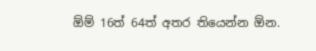ඕම් 16ත් 64ත් අතර තියෙන්න ඕන.